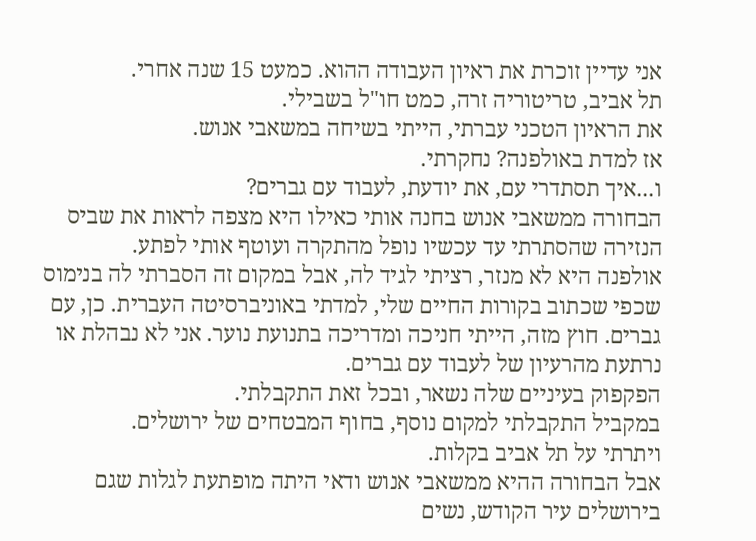אני עדיין זוכרת את ראיון העבודה ההוא. כמעט 15 שנה אחרי.
תל אביב, טריטוריה זרה, כמט חו"ל בשבילי.
את הראיון הטכני עברתי, הייתי בשיחה במשאבי אנוש.
אז למדת באולפנה? נחקרתי.
ו...איך תסתדרי עם, את יודעת, לעבוד עם גברים?
הבחורה ממשאבי אנוש בחנה אותי כאילו היא מצפה לראות את שביס הנזירה שהסתרתי עד עכשיו נופל מהתקרה ועוטף אותי לפתע.
אולפנה היא לא מנזר, רציתי לגיד לה, אבל במקום זה הסברתי לה בנימוס שכפי שכתוב בקורות החיים שלי, למדתי באוניברסיטה העברית. כן, עם גברים. חוץ מזה, הייתי חניכה ומדריכה בתנועת נוער. אני לא נבהלת או נרתעת מהרעיון של לעבוד עם גברים.
הפקפוק בעיניים שלה נשאר, ובכל זאת התקבלתי.
במקביל התקבלתי למקום נוסף, בחוף המבטחים של ירושלים.
ויתרתי על תל אביב בקלות.
אבל הבחורה ההיא ממשאבי אנוש ודאי היתה מופתעת לגלות שגם בירושלים עיר הקודש, נשים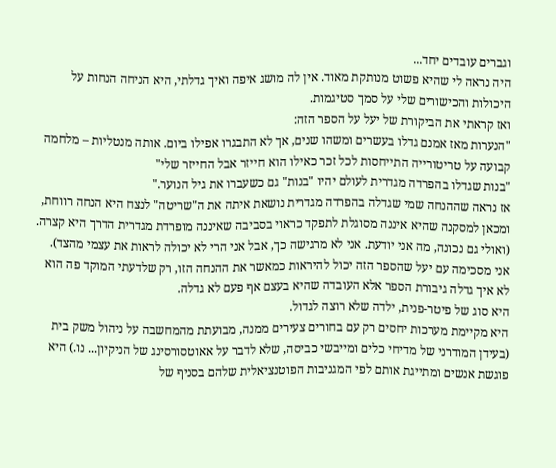וגברים עובדים יחד...
היה נראה לי שהיא פשוט מנותקת מאוד. אין לה מושג איפה ואיך גדלתי, היא הניחה הנחות על היכולות והכישורים שלי על סמך סטיגמות.
ואז קראתי את הביקורת של יעל על הספר הזה:
"הנערות מאז אמנם גדלו בעשרים ומשהו שנים, אך לא התבגרו אפילו ביום. אותה מנטליות – מלחמה קבועה על טריטורייה התייחסות לכל זכר כאילו הוא חייזר אבל החייזר שלי"
"בנות שגדלו בהפרדה מגדרית לעולם יהיו "בנות" גם כשעברו את גיל הנוער."
אז נראה שההנחה שמי שגדלה בהפרדה מגדרית נושאת איתה את ה"שריטה" לנצח היא הנחה רווחת, ומכאן למסקנה שהיא איננה מסוגלת לתפקד כראוי בסביבה שאיננה מופרדת מגדרית הדרך היא קצרה.
(ואולי גם נכונה, מה אני יודעת. אני לא מרגישה כך, אבל אני הרי לא יכולה לראות את עצמי מהצד).
אני מסכימה עם יעל שהספר הזה יכול להיראות כמאשר את ההנחה הזו, רק שלדעתי המוקד פה הוא לא איך גדלה גיבורת הספר אלא העובדה שהיא בעצם אף פעם לא גדלה.
היא סוג של פיטר-פנית, ילדה שלא רוצה לגדול.
היא מקיימת מערכות יחסים רק עם בחורים צעירים ממנה, מבועתת מהמחשבה על ניהול משק בית (בעידן המודרני של מדיחי כלים ומייבשי כביסה, שלא לדבר על אאוטסורסינג של הניקיון... נו.) היא פוגשת אנשים ומתייגת אותם לפי המגניבות הפוטנציאלית שלהם בסניף של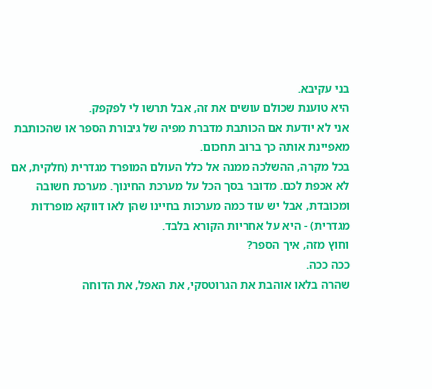בני עקיבא.
היא טוענת שכולם עושים את זה, אבל תרשו לי לפקפק.
אני לא יודעת אם הכותבת מדברת מפיה של גיבורת הספר או שהכותבת מאפיינת אותה כך ברוב תחכום.
בכל מקרה, ההשלכה ממנה אל כלל העולם המופרד מגדרית (חלקית, אם לא אכפת לכם. מדובר בסך הכל על מערכת החינוך. מערכת חשובה ומכובדת, אבל יש עוד כמה מערכות בחיינו שהן לאו דווקא מופרדות מגדרית) - היא על אחריות הקורא בלבד.
וחוץ מזה, איך הספר?
ככה ככה.
שהרה בלאו אוהבת את הגרוטסקי, את האפל, את הדוחה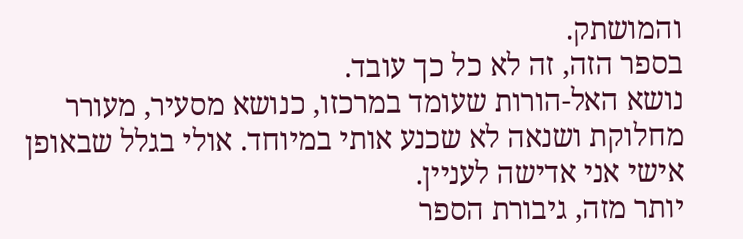והמושתק.
בספר הזה, זה לא כל כך עובד.
נושא האל-הורות שעומד במרכזו, כנושא מסעיר, מעורר מחלוקת ושנאה לא שכנע אותי במיוחד. אולי בגלל שבאופן אישי אני אדישה לעניין.
יותר מזה, גיבורת הספר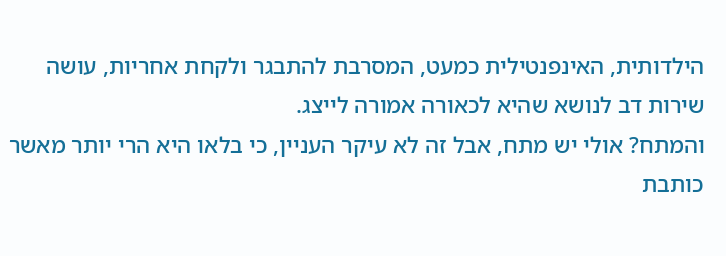הילדותית, האינפנטילית כמעט, המסרבת להתבגר ולקחת אחריות, עושה שירות דב לנושא שהיא לכאורה אמורה לייצג.
והמתח? אולי יש מתח, אבל זה לא עיקר העניין, כי בלאו היא הרי יותר מאשר כותבת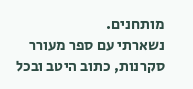מותחנים.
נשארתי עם ספר מעורר סקרנות, כתוב היטב ובכל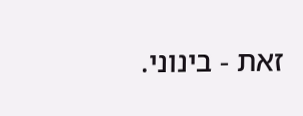זאת - בינוני.